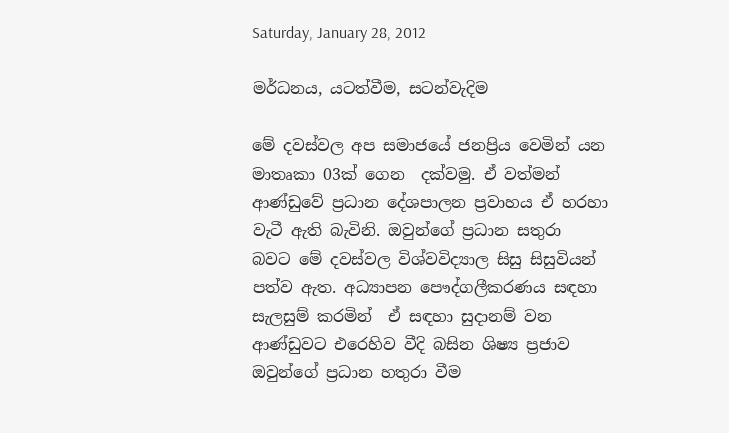Saturday, January 28, 2012

මර්ධනය, යටත්වීම, සටන්වැදිම

මේ දවස්වල අප සමාජයේ ජනප්‍රිය වෙමින් යන මාතෘකා 03ක් ගෙන  දක්වමු. ඒ වත්මන් ආණ්ඩුවේ ප්‍රධාන දේශපාලන ප්‍රවාහය ඒ හරහා වැටී ඇති බැවිනි. ඔවුන්ගේ ප්‍රධාන සතුරා
බවට මේ දවස්වල විශ්වවිද්‍යාල සිසු සිසුවියන්  පත්ව ඇත. අධ්‍යාපන පෞද්ගලීකරණය සඳහා සැලසුම් කරමින්  ඒ සඳහා සුදානම් වන ආණ්ඩුවට එරෙහිව වීදි බසින ශිෂ්‍ය ප්‍රජාව
ඔවුන්ගේ ප්‍රධාන හතුරා වීම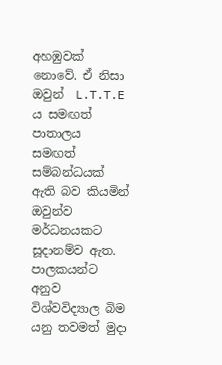අහඹුවක් නොවේ. ඒ නිසා ඔවුන්  L.T.T.E ය සමඟත් පාතාලය සමඟත් සම්බන්ධයක් ඇති බව කියමින් ඔවුන්ව මර්ධනයකට සූදානම්ව ඇත. පාලකයන්ට
අනුව විශ්වවිද්‍යාල බිම යනු තවමත් මුදා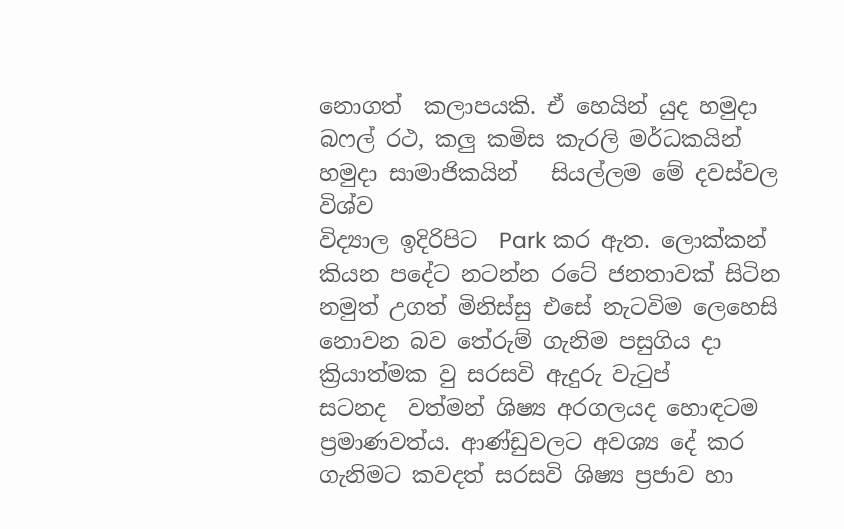නොගත්  කලාපයකි. ඒ හෙයින් යුද හමුදා  බෆල් රථ, කලු කමිස කැරලි මර්ධකයින් හමුදා සාමාජිකයින්   සියල්ලම මේ දවස්වල විශ්ව
විද්‍යාල ඉදිරිපිට  Park කර ඇත. ලොක්කන් කියන පදේට නටන්න රටේ ජනතාවක් සිටින නමුත් උගත් මිනිස්සු එසේ නැටවිම ලෙහෙසි නොවන බව තේරුම් ගැනිම පසුගිය දා ක්‍රියාත්මක වු සරසවි ඇදුරු වැටුප්
සටනද  වත්මන් ශිෂ්‍ය අරගලයද හොඳටම ප්‍රමාණවත්ය. ආණ්ඩුවලට අවශ්‍ය දේ කර ගැනිමට කවදත් සරසවි ශිෂ්‍ය ප්‍රජාව හා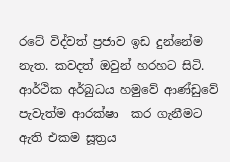රටේ විද්වත් ප්‍රජාව ඉඩ දුන්නේම නැත. කවදත් ඔවුන් හරහට සිටි. ආර්ථික අර්බුධය හමුවේ ආණ්ඩුවේ පැවැත්ම ආරක්ෂා  කර ගැනීමට ඇති එකම සූත්‍රය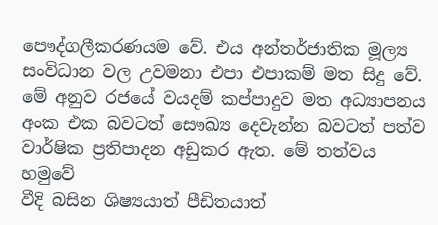පෞද්ගලීකරණයම වේ. එය අන්තර්ජාතික මූල්‍ය සංවිධාන වල උවමනා එපා එපාකම් මත සිදු වේ. මේ අනුව රජයේ වයදම් කප්පාදුව මත අධ්‍යාපනය අංක එක බවටත් සෞඛ්‍ය දෙවැන්න බවටත් පත්ව වාර්ෂික ප්‍රතිපාදන අඩුකර ඇත. මේ තත්වය හමුවේ
වීදි බසින ශිෂ්‍යයාත් පීඩිතයාත්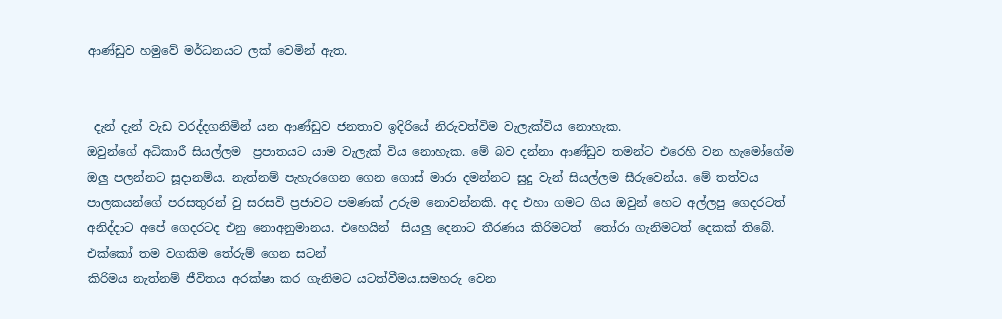ආණ්ඩුව හමුවේ මර්ධනයට ලක් වෙමින් ඇත.


 දැන් දැන් වැඩ වරද්දගනිමින් යන ආණ්ඩුව ජනතාව ඉදිරියේ නිරුවත්විම වැලැක්විය නොහැක.
ඔවුන්ගේ අධිකාරී සියල්ලම  ප්‍රපාතයට යාම වැලැක් විය නොහැක. මේ බව දන්නා ආණ්ඩුව තමන්ට එරෙහි වන හැමෝගේම ඔලු පලන්නට සූදානම්ය. නැත්නම් පැහැරගෙන ගෙන ගොස් මාරා දමන්නට සුදු වැන් සියල්ලම සීරුවෙන්ය. මේ තත්වය පාලකයන්ගේ පරසතුරන් වු සරසවි ප්‍රජාවට පමණක් උරුම නොවන්නකි. අද එහා ගමට ගිය ඔවුන් හෙට අල්ලපු ගෙදරටත් අනිද්දාට අපේ ගෙදරටද එනු නොඅනුමානය. එහෙයින්  සියලු දෙනාට තීරණය කිරිමටත්  තෝරා ගැනිමටත් දෙකක් තිබේ. එක්කෝ තම වගකිම තේරුම් ගෙන සටන්
කිරිමය නැත්නම් ජීවිතය අරක්ෂා කර ගැනිමට යටත්වීමය.සමහරු වෙන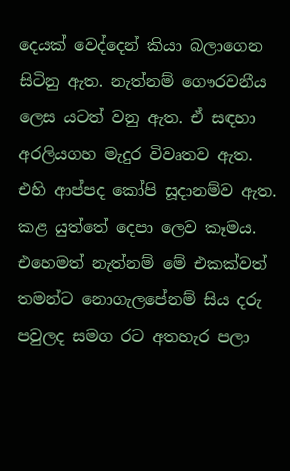දෙයක් වෙද්දෙන් කියා බලාගෙන සිටිනු ඇත. නැත්නම් ගෞරවනීය ලෙස යටත් වනු ඇත. ඒ සඳහා  අරලියගහ මැදුර විවෘතව ඇත. එහි ආප්පද කෝපි සූදානම්ව ඇත. කළ යුත්තේ දෙපා ලෙව කෑමය. එහෙමත් නැත්නම් මේ එකක්වත් තමන්ට නොගැලපේනම් සිය දරු පවුලද සමග රට අතහැර පලා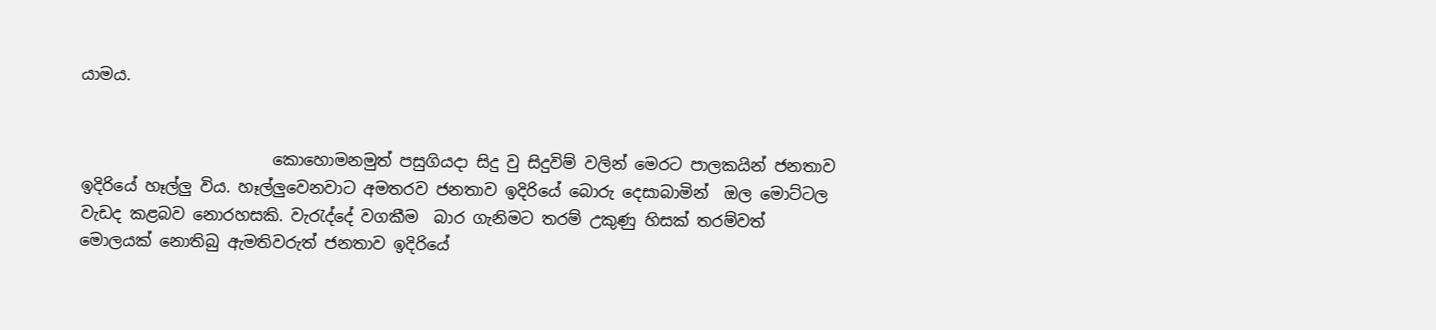යාමය.


                        කොහොමනමුත් පසුගියදා සිදු වු සිදුවිම් වලින් මෙරට පාලකයින් ජනතාව ඉදිරියේ හෑල්ලු විය. හෑල්ලුවෙනවාට අමතරව ජනතාව ඉදිරියේ බොරු දෙසාබාමින්  ඔල මොට්ටල වැඩද කළබව නොරහසකි. වැරැද්දේ වගකීම  බාර ගැනිමට තරම් උකුණු හිසක් තරම්වත් මොලයක් නොතිබු ඇමතිවරුත් ජනතාව ඉදිරියේ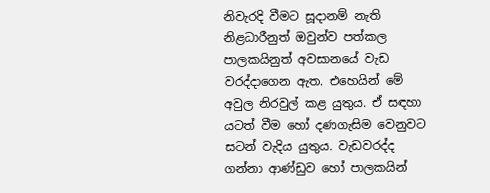නිවැරදි වීමට සූදානම් නැති නිළධාරීනුත් ඔවුන්ව පත්කල  පාලකයිනුත් අවසානයේ වැඩ වරද්දාගෙන ඇත. එහෙයින් මේ අවුල නිරවුල් කළ යුතුය. ඒ සඳහා යටත් වීම හෝ දණගැසිම වෙනුවට සටන් වැදිය යුතුය. වැඩවරද්ද ගන්නා ආණ්ඩුව හෝ පාලකයින්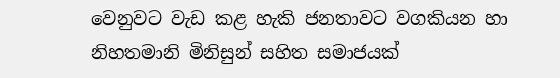වෙනුවට වැඩ කළ හැකි ජනතාවට වගකියන හා නිහතමානි මිනිසුන් සහිත සමාජයක්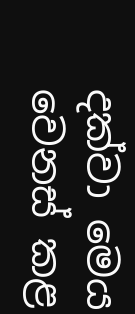දක්වා මෙය වෙනස් කළ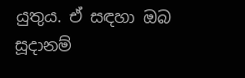යුතුය. ඒ සඳහා ඔබ සූදානම්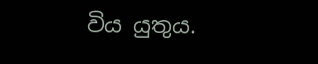විය යුතුය.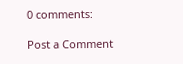0 comments:

Post a Comment